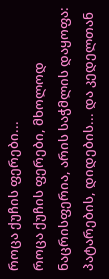როცა ქუჩის ფერები...
როცა ქუჩის ფერები, მხოლოდ ნაცრისფერია, არის საჭმლის დაყოფა: პატარების, დიდების... და კედელთან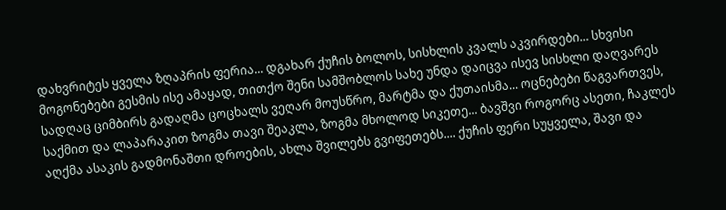დახვრიტეს ყველა ზღაპრის ფერია... დგახარ ქუჩის ბოლოს, სისხლის კვალს აკვირდები... სხვისი მოგონებები გესმის ისე ამაყად, თითქო შენი სამშობლოს სახე უნდა დაიცვა ისევ სისხლი დაღვარეს სადღაც ციმბირს გადაღმა ცოცხალს ვეღარ მოუსწრო, მარტმა და ქუთაისმა... ოცნებები წაგვართვეს, საქმით და ლაპარაკით ზოგმა თავი შეაკლა, ზოგმა მხოლოდ სიკეთე... ბავშვი როგორც ასეთი, ჩაკლეს აღქმა ასაკის გადმონაშთი დროების, ახლა შვილებს გვიფეთებს.... ქუჩის ფერი სუყველა, შავი და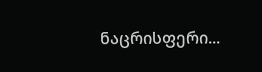ნაცრისფერი...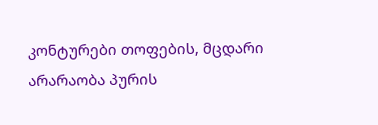კონტურები თოფების, მცდარი არარაობა პურის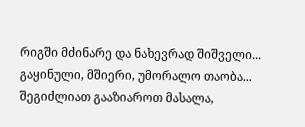რიგში მძინარე და ნახევრად შიშველი... გაყინული, მშიერი, უმორალო თაობა...
შეგიძლიათ გააზიაროთ მასალა,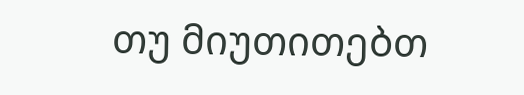თუ მიუთითებთ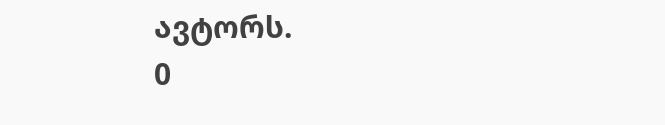ავტორს.
0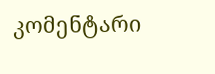კომენტარი